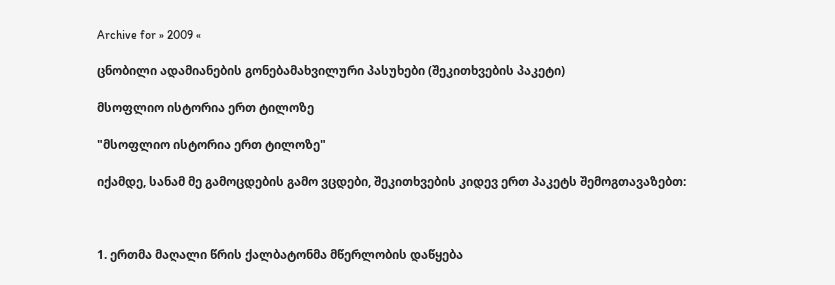Archive for » 2009 «

ცნობილი ადამიანების გონებამახვილური პასუხები (შეკითხვების პაკეტი)

მსოფლიო ისტორია ერთ ტილოზე

"მსოფლიო ისტორია ერთ ტილოზე"

იქამდე, სანამ მე გამოცდების გამო ვცდები, შეკითხვების კიდევ ერთ პაკეტს შემოგთავაზებთ:



1. ერთმა მაღალი წრის ქალბატონმა მწერლობის დაწყება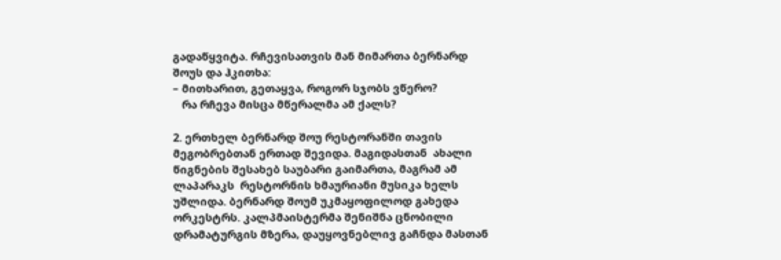გადაწყვიტა. რჩევისათვის მან მიმართა ბერნარდ შოუს და ჰკითხა:
– მითხარით, გეთაყვა, როგორ სჯობს ვწერო?
   რა რჩევა მისცა მწერალმა ამ ქალს?

2. ერთხელ ბერნარდ შოუ რესტორანში თავის მეგობრებთან ერთად შევიდა. მაგიდასთან  ახალი წიგნების შესახებ საუბარი გაიმართა, მაგრამ ამ ლაპარაკს  რესტორნის ხმაურიანი მუსიკა ხელს უშლიდა. ბერნარდ შოუმ უკმაყოფილოდ გახედა ორკესტრს. კალპმაისტერმა შენიშნა ცნობილი დრამატურგის მზერა, დაუყოვნებლივ გაჩნდა მასთან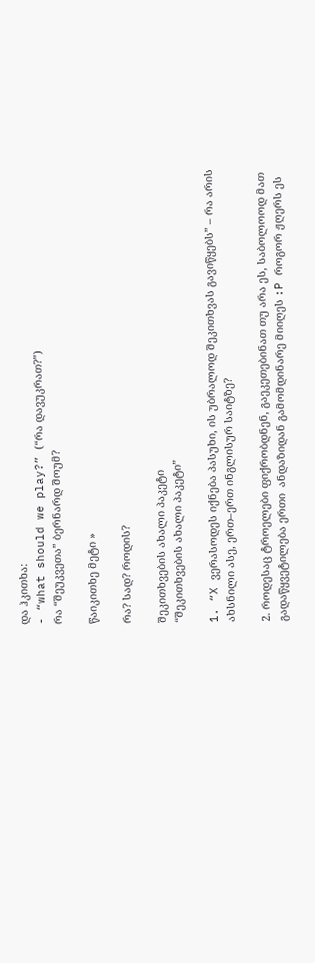და ჰკითხა:
- “what should we play?” (“რა დავუკრათ?”)
რა “შეუკვეთა” ბერნარდ შოუმ?

წაიკითხე მეტი »

რა? სად? როდის?

შეკითხვების ახალი პაკეტი
“შეკითხვების ახალი პაკეტი”

1. “X ვერასოდეს იქნება პასუხი, ის უბრალოდ შეკითხვას გავიწყებს” – რა არის ახსნილი ასე, ერთ–ერთ ინგლისურ საიტზე?

2. როდესაც ტროელები ფიქრობდნენ, გაეკეთებინათ თუ არა ეს, საბოლოოდ მათ გადაწყვეტილება ერთი  ანდაზიდან გამომდინარე მიიღეს :P როგორ ჟღერს ეს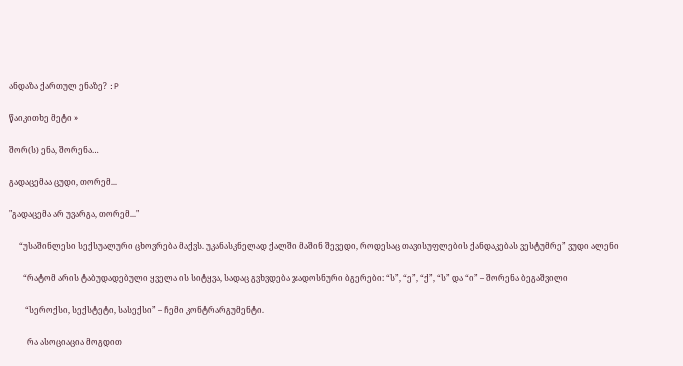ანდაზა ქართულ ენაზე? :P

წაიკითხე მეტი »

შორ(ს) ენა, შორენა…

გადაცემაა ცუდი, თორემ...

"გადაცემა არ უვარგა, თორემ..."

     “უსაშინლესი სექსუალური ცხოვრება მაქვს. უკანასკნელად ქალში მაშინ შევედი, როდესაც თავისუფლების ქანდაკებას ვესტუმრე” ვუდი ალენი

       “რატომ არის ტაბუდადებული ყველა ის სიტყვა, სადაც გვხვდება ჯადოსნური ბგერები: “ს”, “ე”, “ქ”, “ს” და “ი” – შორენა ბეგაშვილი

        “სეროქსი, სექსტეტი, სასექსი” – ჩემი კონტრარგუმენტი.

         რა ასოციაცია მოგდით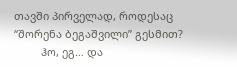თავში პირველად, როდესაც “შორენა ბეგაშვილი” გესმით?
         ჰო, ეგ… და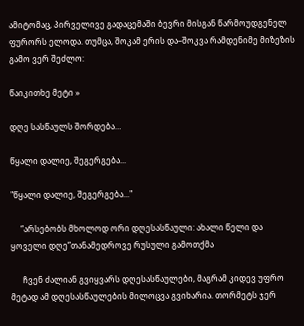ამიტომაც, პირველივე გადაცემაში ბევრი მისგან წარმოუდგენელ ფურორს ელოდა. თუმცა, შოკამ ერის და–შოკვა რამდენიმე მიზეზის გამო ვერ შეძლო:

წაიკითხე მეტი »

დღე სასწაულს შორდება…

წყალი დალიე, შეგერგება...

"წყალი დალიე, შეგერგება..."

     “არსებობს მხოლოდ ორი დღესასწაული: ახალი წელი და ყოველი დღე”თანამედროვე რუსული გამოთქმა

      ჩვენ ძალიან გვიყვარს დღესასწაულები, მაგრამ კიდევ უფრო მეტად ამ დღესასწაულების მილოცვა გვიხარია. თორმეტს ჯერ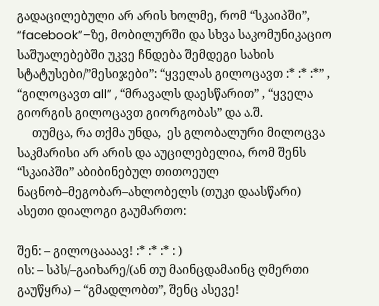გადაცილებული არ არის ხოლმე, რომ “სკაიპში”, “facebook”–ზე, მობილურში და სხვა საკომუნიკაციო საშუალებებში უკვე ჩნდება შემდეგი სახის სტატუსები/”მესიჯები”: “ყველას გილოცავთ :* :* :*” , “გილოცავთ all” , “მრავალს დაესწარით” , “ყველა გიორგის გილოცავთ გიორგობას” და ა.შ.
     თუმცა, რა თქმა უნდა,  ეს გლობალური მილოცვა საკმარისი არ არის და აუცილებელია, რომ შენს “სკაიპში” აბიბინებულ თითოეულ ნაცნობ–მეგობარ–ახლობელს (თუკი დაასწარი) ასეთი დიალოგი გაუმართო:

შენ: – გილოცაააავ! :* :* :* : )
ის: – სპს/–გაიხარე/(ან თუ მაინცდამაინც ღმერთი გაუწყრა) – “გმადლობთ”, შენც ასევე!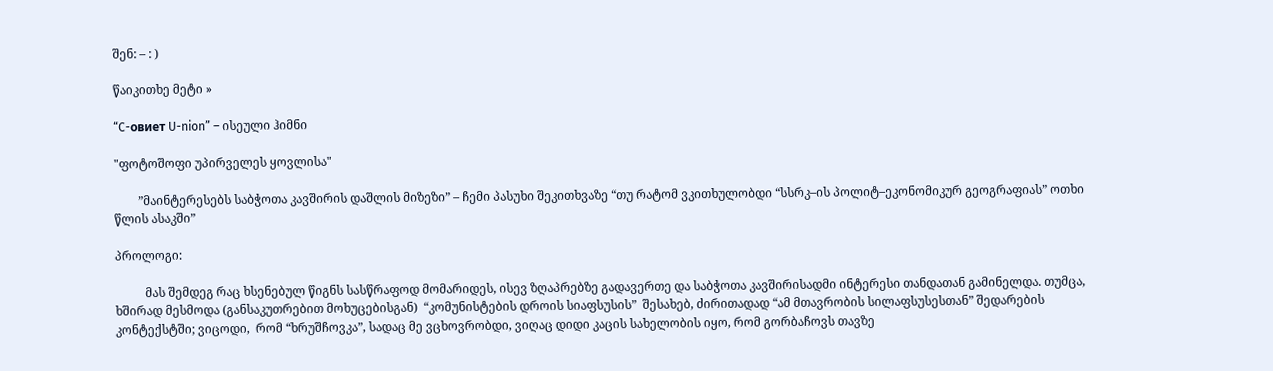შენ: – : )

წაიკითხე მეტი »

“C-овиет U-nion” – ისეული ჰიმნი

"ფოტოშოფი უპირველეს ყოვლისა"

        ”მაინტერესებს საბჭოთა კავშირის დაშლის მიზეზი” – ჩემი პასუხი შეკითხვაზე “თუ რატომ ვკითხულობდი “სსრკ–ის პოლიტ–ეკონომიკურ გეოგრაფიას” ოთხი წლის ასაკში”

პროლოგი:

          მას შემდეგ რაც ხსენებულ წიგნს სასწრაფოდ მომარიდეს, ისევ ზღაპრებზე გადავერთე და საბჭოთა კავშირისადმი ინტერესი თანდათან გამინელდა. თუმცა, ხშირად მესმოდა (განსაკუთრებით მოხუცებისგან)  “კომუნისტების დროის სიაფსუსის”  შესახებ, ძირითადად “ამ მთავრობის სილაფსუსესთან” შედარების კონტექსტში; ვიცოდი,  რომ “ხრუშჩოვკა”, სადაც მე ვცხოვრობდი, ვიღაც დიდი კაცის სახელობის იყო, რომ გორბაჩოვს თავზე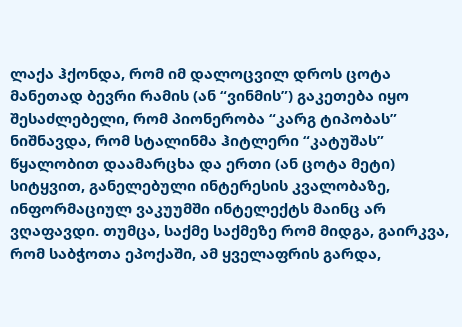ლაქა ჰქონდა, რომ იმ დალოცვილ დროს ცოტა მანეთად ბევრი რამის (ან “ვინმის”) გაკეთება იყო შესაძლებელი, რომ პიონერობა “კარგ ტიპობას” ნიშნავდა, რომ სტალინმა ჰიტლერი “კატუშას” წყალობით დაამარცხა და ერთი (ან ცოტა მეტი) სიტყვით, განელებული ინტერესის კვალობაზე, ინფორმაციულ ვაკუუმში ინტელექტს მაინც არ ვღაფავდი. თუმცა, საქმე საქმეზე რომ მიდგა, გაირკვა, რომ საბჭოთა ეპოქაში, ამ ყველაფრის გარდა,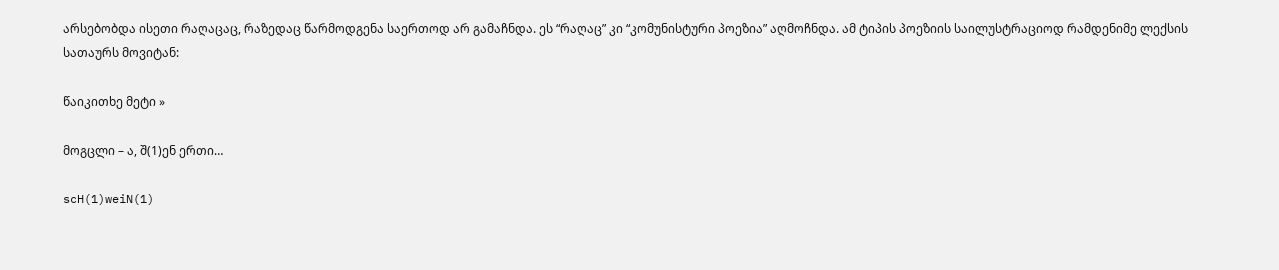არსებობდა ისეთი რაღაცაც, რაზედაც წარმოდგენა საერთოდ არ გამაჩნდა. ეს “რაღაც” კი “კომუნისტური პოეზია” აღმოჩნდა. ამ ტიპის პოეზიის საილუსტრაციოდ რამდენიმე ლექსის სათაურს მოვიტან:

წაიკითხე მეტი »

მოგცლი – ა, შ(1)ენ ერთი…

scH(1)weiN(1)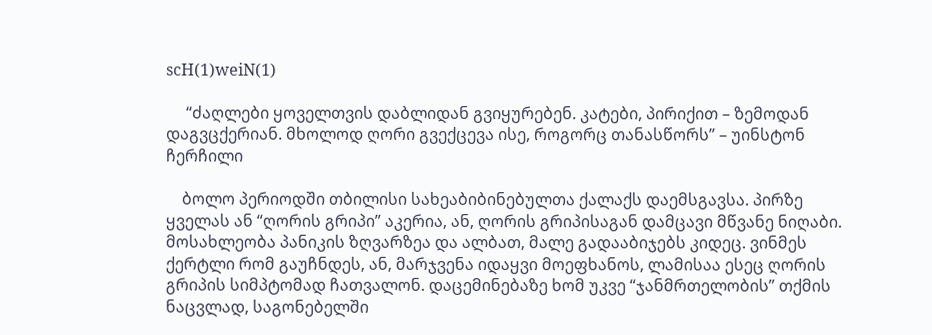scH(1)weiN(1)

     “ძაღლები ყოველთვის დაბლიდან გვიყურებენ. კატები, პირიქით – ზემოდან დაგვცქერიან. მხოლოდ ღორი გვექცევა ისე, როგორც თანასწორს” – უინსტონ ჩერჩილი

    ბოლო პერიოდში თბილისი სახეაბიბინებულთა ქალაქს დაემსგავსა. პირზე ყველას ან “ღორის გრიპი” აკერია, ან, ღორის გრიპისაგან დამცავი მწვანე ნიღაბი. მოსახლეობა პანიკის ზღვარზეა და ალბათ, მალე გადააბიჯებს კიდეც. ვინმეს ქერტლი რომ გაუჩნდეს, ან, მარჯვენა იდაყვი მოეფხანოს, ლამისაა ესეც ღორის გრიპის სიმპტომად ჩათვალონ. დაცემინებაზე ხომ უკვე “ჯანმრთელობის” თქმის ნაცვლად, საგონებელში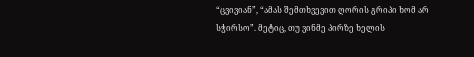“ცვივიან”, “ამას შემთხვევით ღორის გრიპი ხომ არ სჭირსო”. მეტიც, თუ ვინმე პირზე ხელის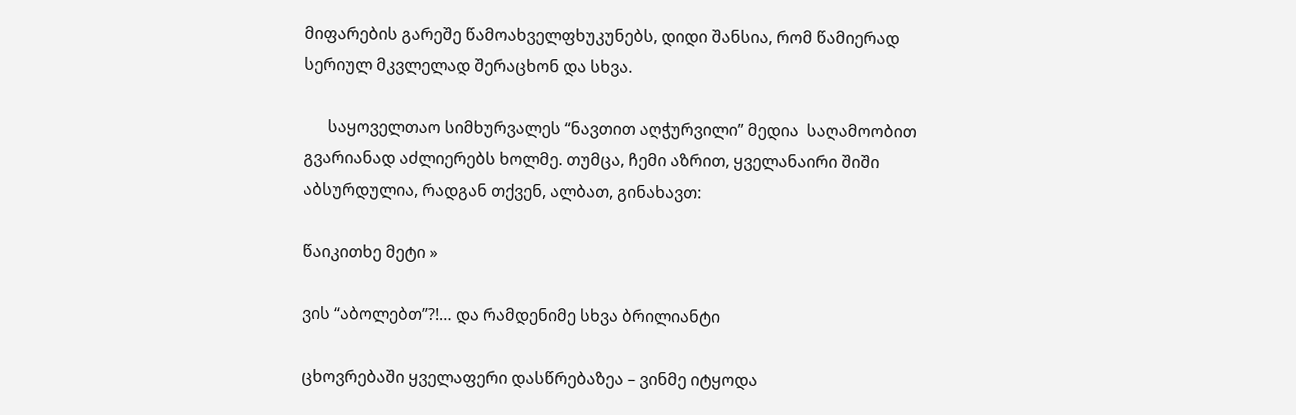მიფარების გარეშე წამოახველფხუკუნებს, დიდი შანსია, რომ წამიერად სერიულ მკვლელად შერაცხონ და სხვა.

      საყოველთაო სიმხურვალეს “ნავთით აღჭურვილი” მედია  საღამოობით გვარიანად აძლიერებს ხოლმე. თუმცა, ჩემი აზრით, ყველანაირი შიში აბსურდულია, რადგან თქვენ, ალბათ, გინახავთ:

წაიკითხე მეტი »

ვის “აბოლებთ”?!… და რამდენიმე სხვა ბრილიანტი

ცხოვრებაში ყველაფერი დასწრებაზეა – ვინმე იტყოდა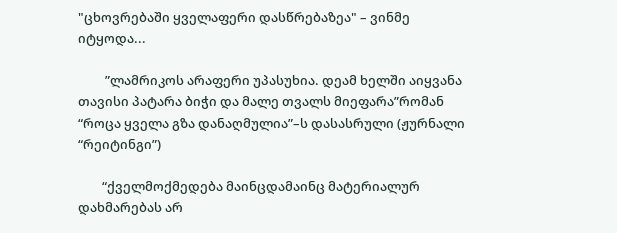"ცხოვრებაში ყველაფერი დასწრებაზეა" – ვინმე იტყოდა...

         ”ლამრიკოს არაფერი უპასუხია. დეამ ხელში აიყვანა თავისი პატარა ბიჭი და მალე თვალს მიეფარა”რომან “როცა ყველა გზა დანაღმულია”–ს დასასრული (ჟურნალი “რეიტინგი”)

        “ქველმოქმედება მაინცდამაინც მატერიალურ დახმარებას არ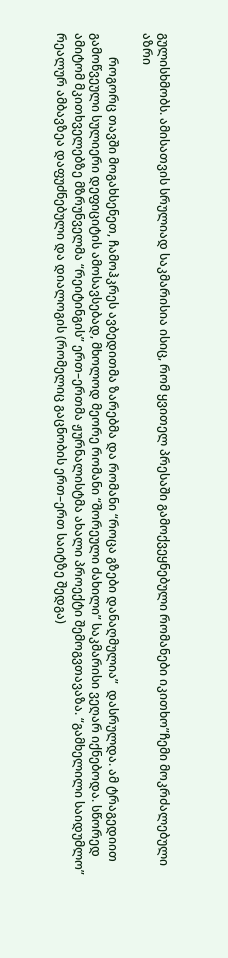გულისხმობს. ამისათვის სრულიად საკმარისია ისიც, რომ ყვითელ პრესაში გამოქვეყნებული რომანები იკითხო”ჩემი მოკრძალებული აზრი

        როგორც თავში მოგახსენეთ, ჩამოჰკრეს ავბედითმა ზარებმა და რომანი “როცა გზები დანაღმულია”  დასრულდა. ამ ტრაგედიით  გამოწვეული სულიერი დეფიციტის ამოსავსებად, მხოლოდ მეორე რომანი “შორეული ძახილი” საკმარისი ვეღარ იქნებოდა. სწორედ ამიტომ მკითხველებზე მზრუნველმა “რეიტინგის” ერთ–ერთმა ჟურნალისტმა ახალი პროექტი შემოგვთავაზა. “გამხელილი საიდუმლო” რეალურ ამბავზეა დაფუძნებული და დიალოგის (რომელიც გაცნობის ერთ–ერთ საიტზე შედგა)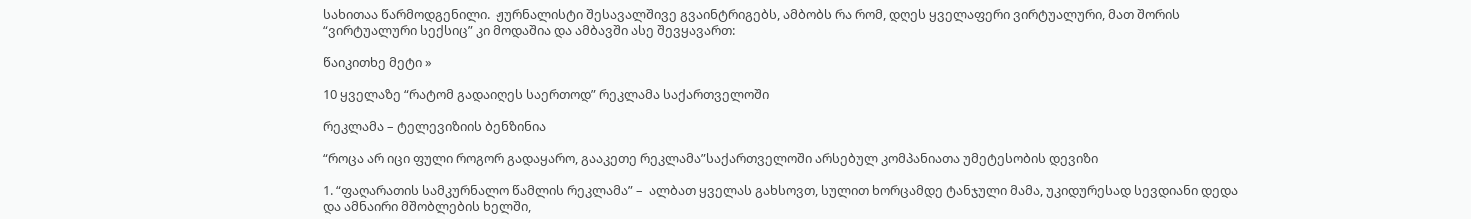სახითაა წარმოდგენილი.  ჟურნალისტი შესავალშივე გვაინტრიგებს, ამბობს რა რომ, დღეს ყველაფერი ვირტუალური, მათ შორის “ვირტუალური სექსიც” კი მოდაშია და ამბავში ასე შევყავართ:

წაიკითხე მეტი »

10 ყველაზე “რატომ გადაიღეს საერთოდ” რეკლამა საქართველოში

რეკლამა – ტელევიზიის ბენზინია

“როცა არ იცი ფული როგორ გადაყარო, გააკეთე რეკლამა”საქართველოში არსებულ კომპანიათა უმეტესობის დევიზი

1. “ფაღარათის სამკურნალო წამლის რეკლამა” –  ალბათ ყველას გახსოვთ, სულით ხორცამდე ტანჯული მამა, უკიდურესად სევდიანი დედა და ამნაირი მშობლების ხელში,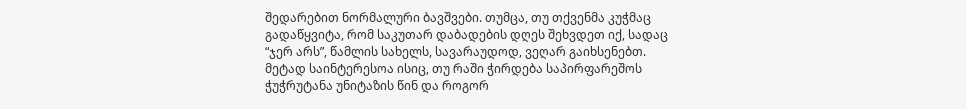შედარებით ნორმალური ბავშვები. თუმცა, თუ თქვენმა კუჭმაც გადაწყვიტა, რომ საკუთარ დაბადების დღეს შეხვდეთ იქ, სადაც “ჯერ არს”, წამლის სახელს, სავარაუდოდ, ვეღარ გაიხსენებთ.
მეტად საინტერესოა ისიც, თუ რაში ჭირდება საპირფარეშოს ჭუჭრუტანა უნიტაზის წინ და როგორ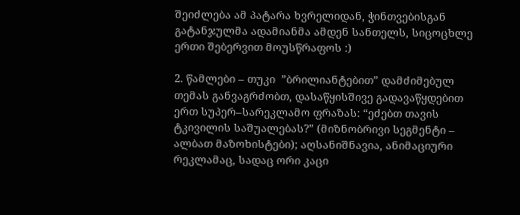შეიძლება ამ პატარა ხვრელიდან, ჭინთვებისგან გატანჯულმა ადამიანმა ამდენ სანთელს, სიცოცხლე ერთი შებერვით მოუსწრაფოს :)

2. წამლები – თუკი  ”ბრილიანტებით” დამძიმებულ თემას განვაგრძობთ, დასაწყისშივე გადავაწყდებით ერთ სუპერ–სარეკლამო ფრაზას: “ეძებთ თავის ტკივილის საშუალებას?” (მიზნობრივი სეგმენტი – ალბათ მაზოხისტები); აღსანიშნავია, ანიმაციური რეკლამაც, სადაც ორი კაცი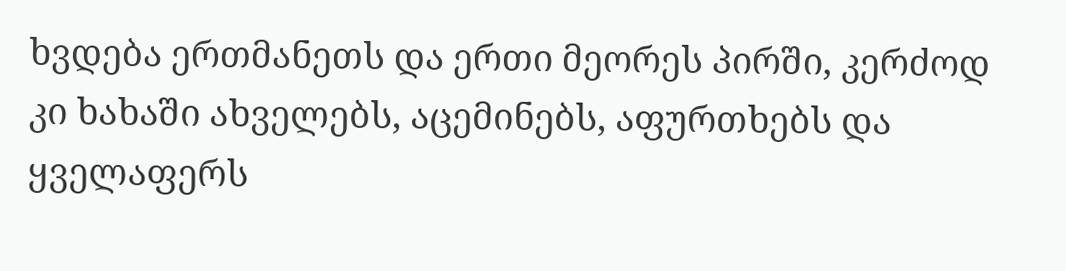ხვდება ერთმანეთს და ერთი მეორეს პირში, კერძოდ კი ხახაში ახველებს, აცემინებს, აფურთხებს და ყველაფერს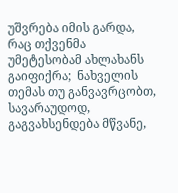უშვრება იმის გარდა, რაც თქვენმა უმეტესობამ ახლახანს გაიფიქრა;  ნახველის თემას თუ განვავრცობთ, სავარაუდოდ, გაგვახსენდება მწვანე,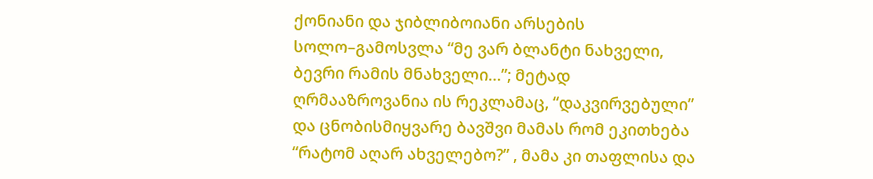ქონიანი და ჯიბლიბოიანი არსების სოლო–გამოსვლა “მე ვარ ბლანტი ნახველი, ბევრი რამის მნახველი…”; მეტად ღრმააზროვანია ის რეკლამაც, “დაკვირვებული” და ცნობისმიყვარე ბავშვი მამას რომ ეკითხება “რატომ აღარ ახველებო?” , მამა კი თაფლისა და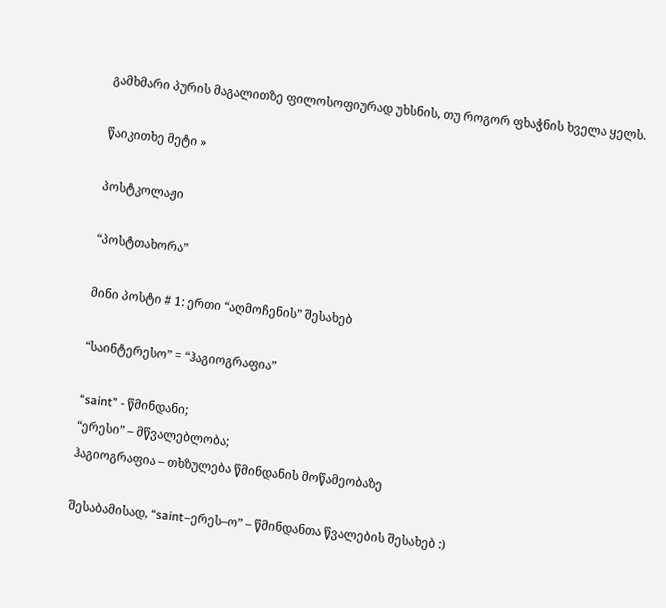გამხმარი პურის მაგალითზე ფილოსოფიურად უხსნის, თუ როგორ ფხაჭნის ხველა ყელს.

წაიკითხე მეტი »

პოსტკოლაჟი

“პოსტთახორა”

მინი პოსტი # 1: ერთი “აღმოჩენის” შესახებ

“საინტერესო” = “ჰაგიოგრაფია”

“saint” - წმინდანი;
“ერესი” – მწვალებლობა;
ჰაგიოგრაფია – თხზულება წმინდანის მოწამეობაზე

შესაბამისად, “saint–ერეს–ო” – წმინდანთა წვალების შესახებ :)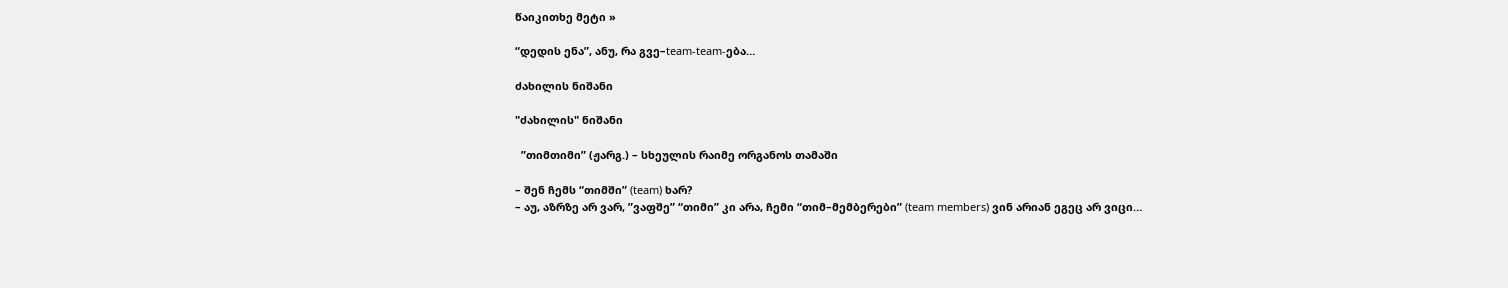წაიკითხე მეტი »

“დედის ენა”, ანუ, რა გვე–team-team-ება…

ძახილის ნიშანი

"ძახილის" ნიშანი

  ”თიმთიმი” (ჟარგ.) – სხეულის რაიმე ორგანოს თამაში

– შენ ჩემს “თიმში” (team) ხარ?
– აუ, აზრზე არ ვარ, ”ვაფშე” “თიმი” კი არა, ჩემი “თიმ–მემბერები” (team members) ვინ არიან ეგეც არ ვიცი…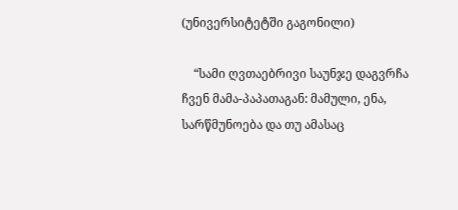(უნივერსიტეტში გაგონილი)

    “სამი ღვთაებრივი საუნჯე დაგვრჩა ჩვენ მამა-პაპათაგან: მამული, ენა, სარწმუნოება და თუ ამასაც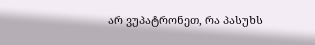არ ვუპატრონეთ, რა პასუხს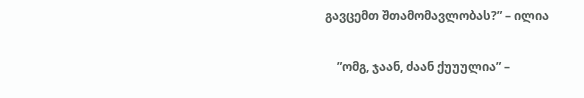გავცემთ შთამომავლობას?” – ილია

    ”ომგ, ჯაან, ძაან ქუუულია” –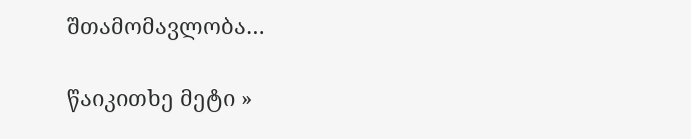შთამომავლობა…

წაიკითხე მეტი »